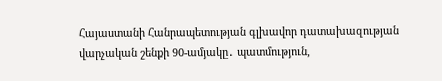Հայաստանի Հանրապետության գլխավոր դատախազության վարչական շենքի 90-ամյակը․ պատմություն,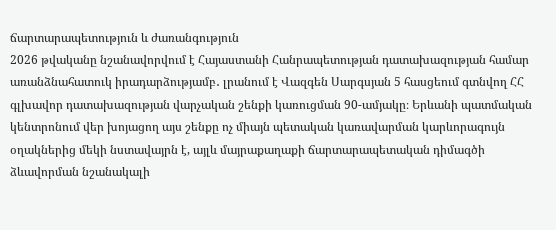ճարտարապետություն և ժառանգություն
2026 թվականը նշանավորվում է Հայաստանի Հանրապետության դատախազության համար առանձնահատուկ իրադարձությամբ․ լրանում է Վազգեն Սարգսյան 5 հասցեում գտնվող ՀՀ գլխավոր դատախազության վարչական շենքի կառուցման 90-ամյակը։ Երևանի պատմական կենտրոնում վեր խոյացող այս շենքը ոչ միայն պետական կառավարման կարևորագույն օղակներից մեկի նստավայրն է, այլև մայրաքաղաքի ճարտարապետական դիմագծի ձևավորման նշանակալի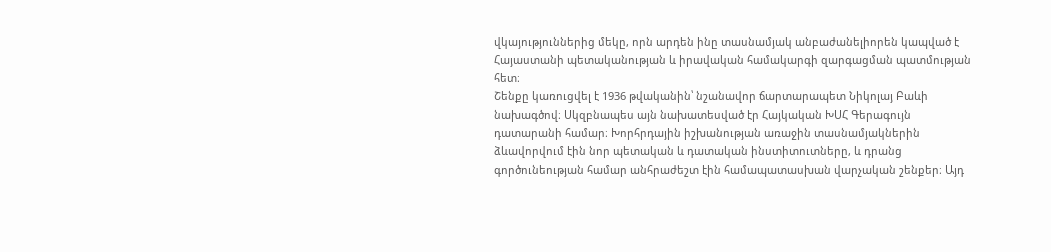վկայություններից մեկը, որն արդեն ինը տասնամյակ անբաժանելիորեն կապված է Հայաստանի պետականության և իրավական համակարգի զարգացման պատմության հետ։
Շենքը կառուցվել է 1936 թվականին՝ նշանավոր ճարտարապետ Նիկոլայ Բաևի նախագծով։ Սկզբնապես այն նախատեսված էր Հայկական ԽՍՀ Գերագույն դատարանի համար։ Խորհրդային իշխանության առաջին տասնամյակներին ձևավորվում էին նոր պետական և դատական ինստիտուտները, և դրանց գործունեության համար անհրաժեշտ էին համապատասխան վարչական շենքեր։ Այդ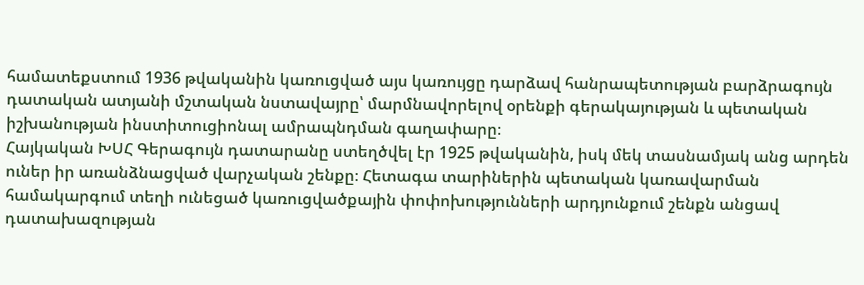համատեքստում 1936 թվականին կառուցված այս կառույցը դարձավ հանրապետության բարձրագույն դատական ատյանի մշտական նստավայրը՝ մարմնավորելով օրենքի գերակայության և պետական իշխանության ինստիտուցիոնալ ամրապնդման գաղափարը։
Հայկական ԽՍՀ Գերագույն դատարանը ստեղծվել էր 1925 թվականին, իսկ մեկ տասնամյակ անց արդեն ուներ իր առանձնացված վարչական շենքը։ Հետագա տարիներին պետական կառավարման համակարգում տեղի ունեցած կառուցվածքային փոփոխությունների արդյունքում շենքն անցավ դատախազության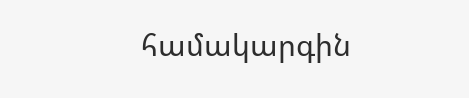համակարգին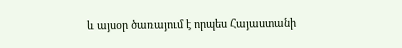և այսօր ծառայում է որպես Հայաստանի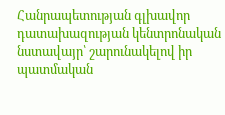Հանրապետության գլխավոր դատախազության կենտրոնական նստավայր՝ շարունակելով իր պատմական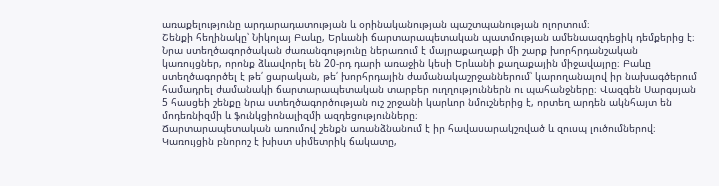առաքելությունը արդարադատության և օրինականության պաշտպանության ոլորտում։
Շենքի հեղինակը՝ Նիկոլայ Բաևը, Երևանի ճարտարապետական պատմության ամենաազդեցիկ դեմքերից է։ Նրա ստեղծագործական ժառանգությունը ներառում է մայրաքաղաքի մի շարք խորհրդանշական կառույցներ, որոնք ձևավորել են 20-րդ դարի առաջին կեսի Երևանի քաղաքային միջավայրը։ Բաևը ստեղծագործել է թե՛ ցարական, թե՛ խորհրդային ժամանակաշրջաններում՝ կարողանալով իր նախագծերում համադրել ժամանակի ճարտարապետական տարբեր ուղղություններն ու պահանջները։ Վազգեն Սարգսյան 5 հասցեի շենքը նրա ստեղծագործության ուշ շրջանի կարևոր նմուշներից է, որտեղ արդեն ակնհայտ են մոդեռնիզմի և ֆունկցիոնալիզմի ազդեցությունները։
Ճարտարապետական առումով շենքն առանձնանում է իր հավասարակշռված և զուսպ լուծումներով։ Կառույցին բնորոշ է խիստ սիմետրիկ ճակատը,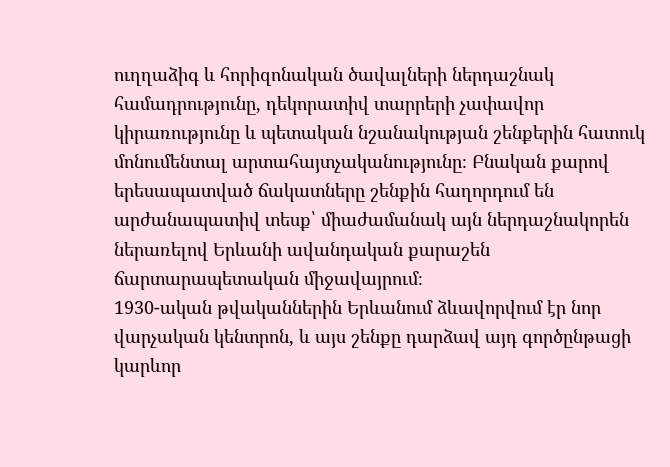ուղղաձիգ և հորիզոնական ծավալների ներդաշնակ համադրությունը, դեկորատիվ տարրերի չափավոր կիրառությունը և պետական նշանակության շենքերին հատուկ մոնումենտալ արտահայտչականությունը։ Բնական քարով երեսապատված ճակատները շենքին հաղորդում են արժանապատիվ տեսք՝ միաժամանակ այն ներդաշնակորեն ներառելով Երևանի ավանդական քարաշեն ճարտարապետական միջավայրում։
1930-ական թվականներին Երևանում ձևավորվում էր նոր վարչական կենտրոն, և այս շենքը դարձավ այդ գործընթացի կարևոր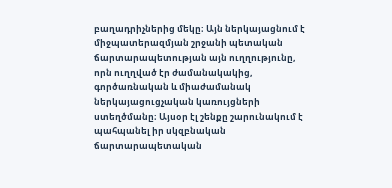բաղադրիչներից մեկը։ Այն ներկայացնում է միջպատերազմյան շրջանի պետական ճարտարապետության այն ուղղությունը, որն ուղղված էր ժամանակակից, գործառնական և միաժամանակ ներկայացուցչական կառույցների ստեղծմանը։ Այսօր էլ շենքը շարունակում է պահպանել իր սկզբնական ճարտարապետական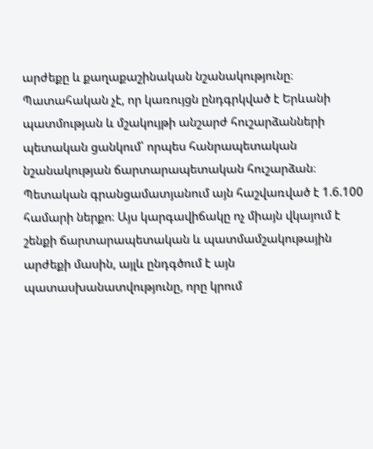արժեքը և քաղաքաշինական նշանակությունը։
Պատահական չէ, որ կառույցն ընդգրկված է Երևանի պատմության և մշակույթի անշարժ հուշարձանների պետական ցանկում՝ որպես հանրապետական նշանակության ճարտարապետական հուշարձան։ Պետական գրանցամատյանում այն հաշվառված է 1.6.100 համարի ներքո։ Այս կարգավիճակը ոչ միայն վկայում է շենքի ճարտարապետական և պատմամշակութային արժեքի մասին, այլև ընդգծում է այն պատասխանատվությունը, որը կրում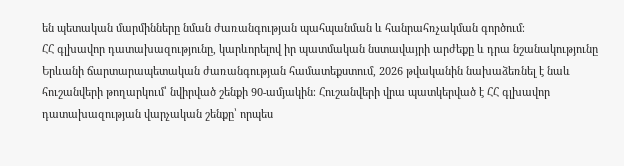են պետական մարմինները նման ժառանգության պահպանման և հանրահռչակման գործում։
ՀՀ գլխավոր դատախազությունը, կարևորելով իր պատմական նստավայրի արժեքը և դրա նշանակությունը Երևանի ճարտարապետական ժառանգության համատեքստում, 2026 թվականին նախաձեռնել է նաև հուշանվերի թողարկում՝ նվիրված շենքի 90-ամյակին։ Հուշանվերի վրա պատկերված է ՀՀ գլխավոր դատախազության վարչական շենքը՝ որպես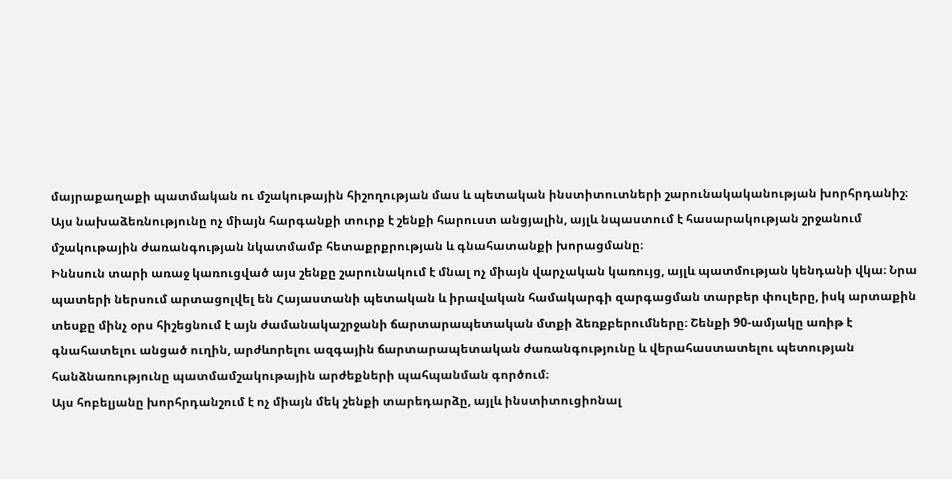մայրաքաղաքի պատմական ու մշակութային հիշողության մաս և պետական ինստիտուտների շարունակականության խորհրդանիշ։ Այս նախաձեռնությունը ոչ միայն հարգանքի տուրք է շենքի հարուստ անցյալին, այլև նպաստում է հասարակության շրջանում մշակութային ժառանգության նկատմամբ հետաքրքրության և գնահատանքի խորացմանը։
Իննսուն տարի առաջ կառուցված այս շենքը շարունակում է մնալ ոչ միայն վարչական կառույց, այլև պատմության կենդանի վկա։ Նրա պատերի ներսում արտացոլվել են Հայաստանի պետական և իրավական համակարգի զարգացման տարբեր փուլերը, իսկ արտաքին տեսքը մինչ օրս հիշեցնում է այն ժամանակաշրջանի ճարտարապետական մտքի ձեռքբերումները։ Շենքի 90-ամյակը առիթ է գնահատելու անցած ուղին, արժևորելու ազգային ճարտարապետական ժառանգությունը և վերահաստատելու պետության հանձնառությունը պատմամշակութային արժեքների պահպանման գործում։
Այս հոբելյանը խորհրդանշում է ոչ միայն մեկ շենքի տարեդարձը, այլև ինստիտուցիոնալ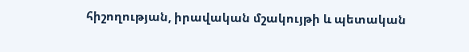հիշողության, իրավական մշակույթի և պետական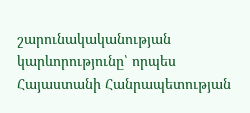շարունակականության կարևորությունը՝ որպես Հայաստանի Հանրապետության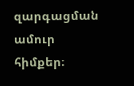զարգացման ամուր հիմքեր։